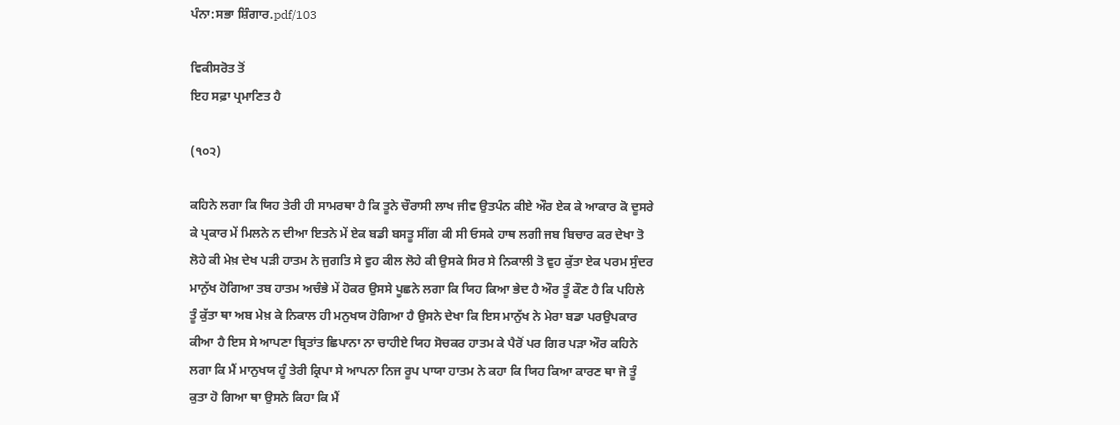ਪੰਨਾ:ਸਭਾ ਸ਼ਿੰਗਾਰ.pdf/103

ਵਿਕੀਸਰੋਤ ਤੋਂ
ਇਹ ਸਫ਼ਾ ਪ੍ਰਮਾਣਿਤ ਹੈ

(੧੦੨)

ਕਹਿਨੇ ਲਗਾ ਕਿ ਯਿਹ ਤੇਰੀ ਹੀ ਸਾਮਰਥਾ ਹੈ ਕਿ ਤੂਨੇ ਚੌਰਾਸੀ ਲਾਖ ਜੀਵ ਉਤਪੰਨ ਕੀਏ ਔਰ ਏਕ ਕੇ ਆਕਾਰ ਕੋ ਦੂਸਰੇ ਕੇ ਪ੍ਰਕਾਰ ਮੇਂ ਮਿਲਨੇ ਨ ਦੀਆ ਇਤਨੇ ਮੇਂ ਏਕ ਬਡੀ ਬਸਤੂ ਸੀਂਗ ਕੀ ਸੀ ਓਸਕੇ ਹਾਥ ਲਗੀ ਜਬ ਬਿਚਾਰ ਕਰ ਦੇਖਾ ਤੋ ਲੋਹੇ ਕੀ ਮੇਖ਼ ਦੇਖ ਪੜੀ ਹਾਤਮ ਨੇ ਜੁਗਤਿ ਸੇ ਵੁਹ ਕੀਲ ਲੋਹੇ ਕੀ ਉਸਕੇ ਸਿਰ ਸੇ ਨਿਕਾਲੀ ਤੋ ਵੁਹ ਕੁੱਤਾ ਏਕ ਪਰਮ ਸੁੰਦਰ ਮਾਨੁੱਖ ਹੋਗਿਆ ਤਬ ਹਾਤਮ ਅਚੰਭੇ ਮੇਂ ਹੋਕਰ ਉਸਸੇ ਪੂਛਨੇ ਲਗਾ ਕਿ ਯਿਹ ਕਿਆ ਭੇਦ ਹੈ ਔਰ ਤੂੰ ਕੌਣ ਹੈ ਕਿ ਪਹਿਲੇ ਤੂੰ ਕੁੱਤਾ ਥਾ ਅਬ ਮੇਖ਼ ਕੇ ਨਿਕਾਲ ਹੀ ਮਨੁਖਯ ਹੋਗਿਆ ਹੈ ਉਸਨੇ ਦੇਖਾ ਕਿ ਇਸ ਮਾਨੁੱਖ ਨੇ ਮੇਰਾ ਬਡਾ ਪਰਉਪਕਾਰ ਕੀਆ ਹੈ ਇਸ ਸੇ ਆਪਣਾ ਬ੍ਰਿਤਾਂਤ ਛਿਪਾਨਾ ਨਾ ਚਾਹੀਏ ਯਿਹ ਸੋਚਕਰ ਹਾਤਮ ਕੇ ਪੈਰੋਂ ਪਰ ਗਿਰ ਪੜਾ ਔਰ ਕਹਿਨੇ ਲਗਾ ਕਿ ਮੈਂ ਮਾਨੁਖਯ ਹੂੰ ਤੇਰੀ ਕ੍ਰਿਪਾ ਸੇ ਆਪਨਾ ਨਿਜ ਰੂਪ ਪਾਯਾ ਹਾਤਮ ਨੇ ਕਹਾ ਕਿ ਯਿਹ ਕਿਆ ਕਾਰਣ ਥਾ ਜੋ ਤੂੰ ਕੁਤਾ ਹੋ ਗਿਆ ਥਾ ਉਸਨੇ ਕਿਹਾ ਕਿ ਮੈਂ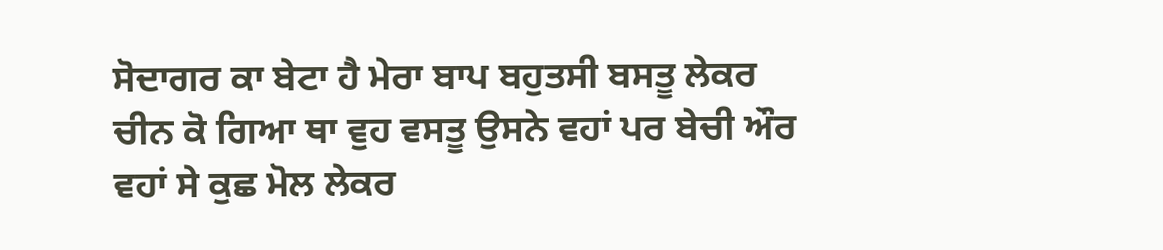ਸੋਦਾਗਰ ਕਾ ਬੇਟਾ ਹੈ ਮੇਰਾ ਬਾਪ ਬਹੁਤਸੀ ਬਸਤੂ ਲੇਕਰ ਚੀਨ ਕੋ ਗਿਆ ਥਾ ਵੁਹ ਵਸਤੂ ਉਸਨੇ ਵਹਾਂ ਪਰ ਬੇਚੀ ਔਰ ਵਹਾਂ ਸੇ ਕੁਛ ਮੋਲ ਲੇਕਰ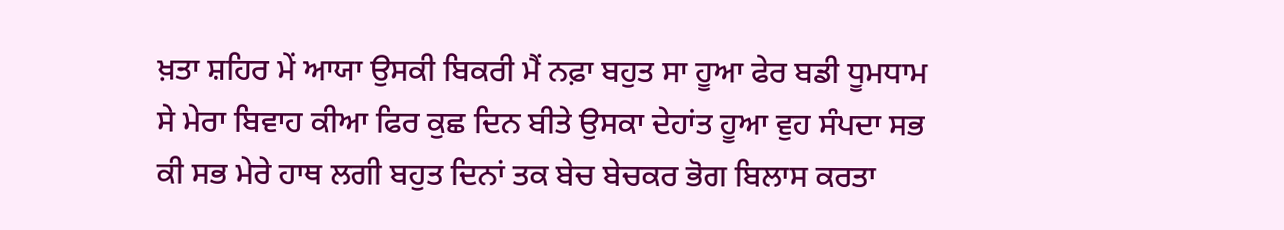ਖ਼ਤਾ ਸ਼ਹਿਰ ਮੇਂ ਆਯਾ ਉਸਕੀ ਬਿਕਰੀ ਮੈਂ ਨਫ਼ਾ ਬਹੁਤ ਸਾ ਹੂਆ ਫੇਰ ਬਡੀ ਧੂਮਧਾਮ ਸੇ ਮੇਰਾ ਬਿਵਾਹ ਕੀਆ ਫਿਰ ਕੁਛ ਦਿਨ ਬੀਤੇ ਉਸਕਾ ਦੇਹਾਂਤ ਹੂਆ ਵੁਹ ਸੰਪਦਾ ਸਭ ਕੀ ਸਭ ਮੇਰੇ ਹਾਥ ਲਗੀ ਬਹੁਤ ਦਿਨਾਂ ਤਕ ਬੇਚ ਬੇਚਕਰ ਭੋਗ ਬਿਲਾਸ ਕਰਤਾ